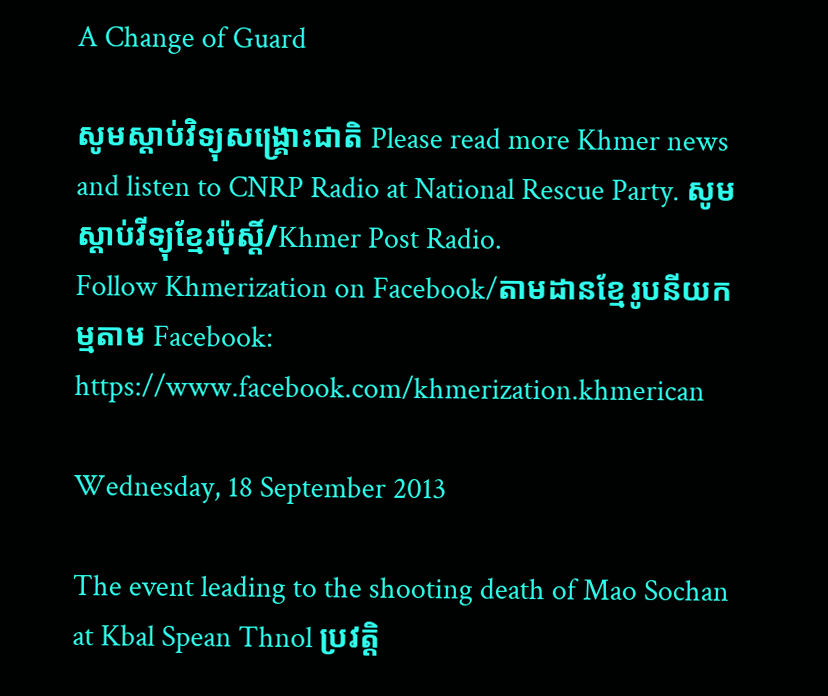A Change of Guard

សូមស្តាប់វិទ្យុសង្គ្រោះជាតិ Please read more Khmer news and listen to CNRP Radio at National Rescue Party. សូមស្តាប់វីទ្យុខ្មែរប៉ុស្តិ៍/Khmer Post Radio.
Follow Khmerization on Facebook/តាមដានខ្មែរូបនីយកម្មតាម Facebook: https://www.facebook.com/khmerization.khmerican

Wednesday, 18 September 2013

The event leading to the shooting death of Mao Sochan at Kbal Spean Thnol ប្រវត្តិ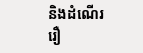និងដំណើររឿ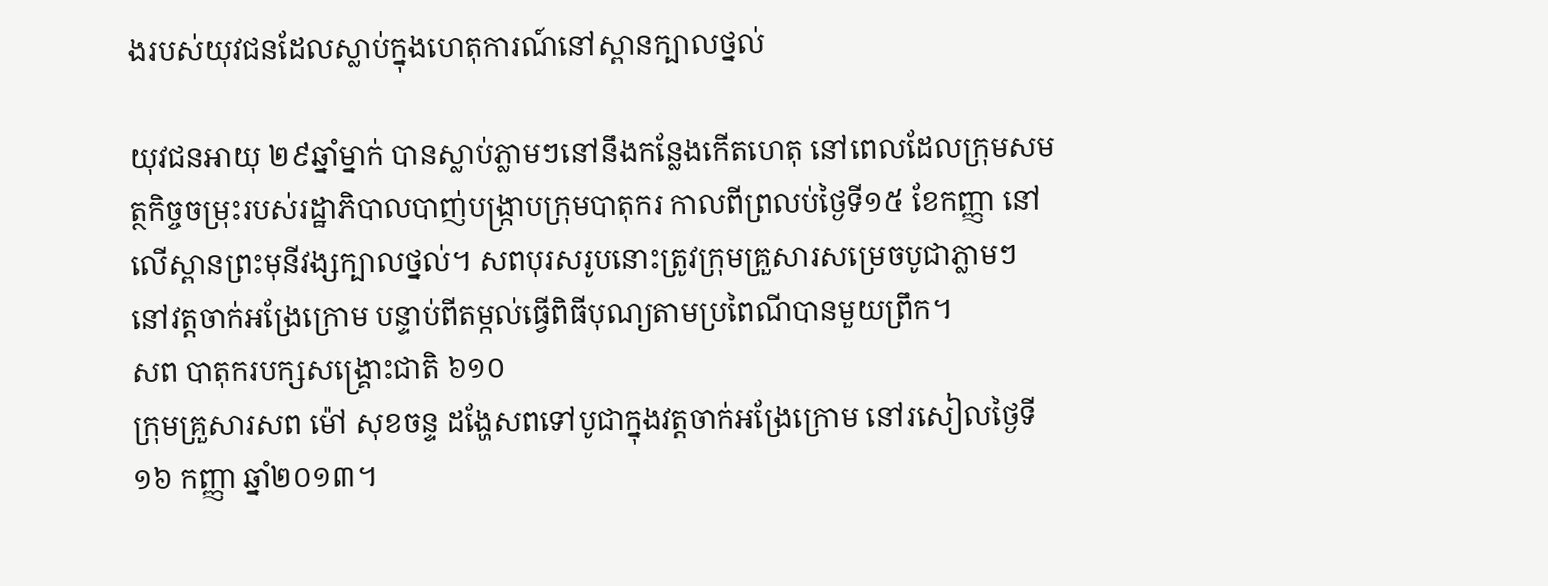ងរបស់យុវជនដែលស្លាប់ក្នុងហេតុការណ៍នៅស្ពានក្បាលថ្នល់

យុវជនអាយុ ២៩ឆ្នាំម្នាក់ បានស្លាប់ភ្លាមៗនៅនឹងកន្លែងកើតហេតុ នៅពេលដែលក្រុមសមត្ថកិច្ចចម្រុះរបស់រដ្ឋាភិបាលបាញ់បង្ក្រាបក្រុមបាតុករ កាលពីព្រលប់ថ្ងៃទី១៥ ខែកញ្ញា នៅលើស្ពានព្រះមុនីវង្សក្បាលថ្នល់។ សពបុរសរូបនោះត្រូវក្រុមគ្រួសារសម្រេចបូជាភ្លាមៗ នៅវត្តចាក់អង្រែក្រោម បន្ទាប់ពីតម្កល់ធ្វើពិធីបុណ្យតាមប្រពៃណីបានមួយព្រឹក។
សព បាតុករបក្សសង្គ្រោះជាតិ ៦១០
ក្រុមគ្រួសារសព ម៉ៅ សុខចន្ទ ដង្ហែសពទៅបូជាក្នុងវត្តចាក់អង្រែក្រោម នៅរសៀលថ្ងៃទី១៦ កញ្ញា ឆ្នាំ២០១៣។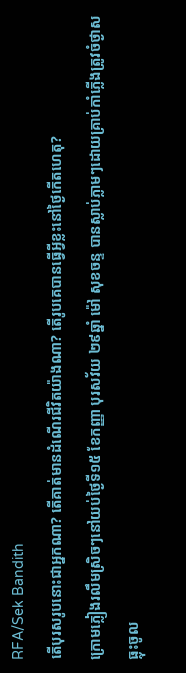RFA/Sek Bandith
តើបុរសរូបនោះជាអ្នកណា? តើគាត់មានដំណើរជីវិតយ៉ាងណា? តើរូបគេបានធ្វើអ្វីខ្លះនៅថ្ងៃកើតហេតុ?
ក្រោមភ្លៀងរលឹមស្រិចៗនៅយប់ថ្ងៃទី១៥ ខែកញ្ញា បុរសវ័យ ២៩ឆ្នាំ ម៉ៅ សុខចន្ទ បានស្លាប់ភ្លាមៗដោយគ្រាប់កាំភ្លើងត្រូវចំថ្ងាសធ្លុះចូល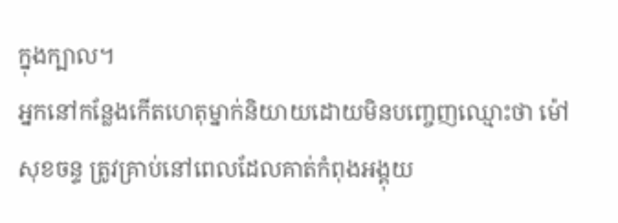ក្នុងក្បាល។
អ្នកនៅកន្លែងកើតហេតុម្នាក់និយាយដោយមិនបញ្ចេញឈ្មោះថា ម៉ៅ សុខចន្ទ ត្រូវគ្រាប់នៅពេលដែលគាត់កំពុងអង្គុយ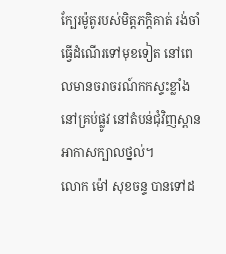ក្បែរម៉ូតូរបស់មិត្តភក្ដិគាត់ រង់ចាំធ្វើដំណើរទៅមុខទៀត នៅពេលមានចរាចរណ៍កកស្ទះខ្លាំងនៅគ្រប់ផ្លូវ នៅតំបន់ជុំវិញស្ពានអាកាសក្បាលថ្នល់។
លោក ម៉ៅ សុខចន្ទ បានទៅដ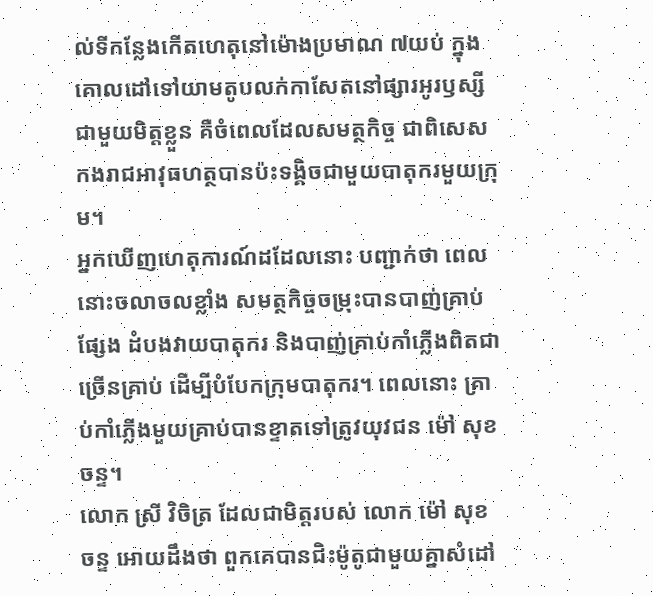ល់ទីកន្លែងកើតហេតុនៅម៉ោងប្រមាណ ៧យប់ ក្នុងគោលដៅទៅយាមតូបលក់កាសែតនៅផ្សារអូរឫស្សី ជាមួយមិត្តខ្លួន គឺចំពេលដែលសមត្ថកិច្ច ជាពិសេសកងរាជអាវុធហត្ថបានប៉ះទង្គិចជាមួយបាតុករមួយក្រុម។
អ្នកឃើញហេតុការណ៍ដដែលនោះ បញ្ជាក់ថា ពេលនោះចលាចលខ្លាំង សមត្ថកិច្ចចម្រុះបានបាញ់គ្រាប់ផ្សែង ដំបងវាយបាតុករ និងបាញ់គ្រាប់កាំភ្លើងពិតជាច្រើនគ្រាប់ ដើម្បីបំបែកក្រុមបាតុករ។ ពេលនោះ គ្រាប់កាំភ្លើងមួយគ្រាប់បានខ្ទាតទៅត្រូវយុវជន ម៉ៅ សុខចន្ទ។
លោក ស្រី វិចិត្រ ដែលជាមិត្តរបស់ លោក ម៉ៅ សុខចន្ទ អោយដឹងថា ពួកគេបានជិះម៉ូតូជាមួយគ្នាសំដៅ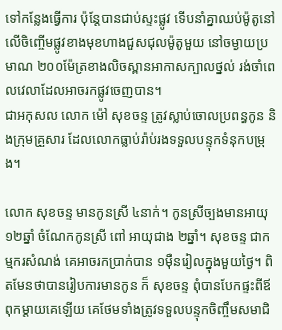ទៅកន្លែងធ្វើការ ប៉ុន្តែបានជាប់ស្ទះផ្លូវ ទើបនាំគ្នាឈប់ម៉ូតូនៅលើចិញ្ចើមផ្លូវខាងមុខហាងជួសជុលម៉ូតូមួយ នៅចម្ងាយប្រមាណ ២០០ម៉ែត្រខាងលិចស្ពានអាកាសក្បាលថ្នល់ រង់ចាំពេលវេលាដែលអាចរកផ្លូវចេញបាន។
ជាអកុសល លោក ម៉ៅ សុខចន្ទ ត្រូវស្លាប់ចោលប្រពន្ធកូន និងក្រុមគ្រួសារ ដែលលោកធ្លាប់រ៉ាប់រងទទួលបន្ទុកទំនុកបម្រុង។

លោក សុខចន្ទ មានកូនស្រី ៤នាក់។ កូនស្រីច្បងមានអាយុ ១២ឆ្នាំ ចំណែកកូនស្រី ពៅ អាយុជាង ២ឆ្នាំ។ សុខចន្ទ ជាកម្មករសំណង់ គេអាចរកប្រាក់បាន ១ម៉ឺនរៀលក្នុងមួយថ្ងៃ។ ពិតមែនថាបានរៀបការមានកូន ក៏ សុខចន្ទ ពុំបានបែកផ្ទះពីឪពុកម្ដាយគេឡើយ គេថែមទាំងត្រូវទទួលបន្ទុកចិញ្ចឹមសមាជិ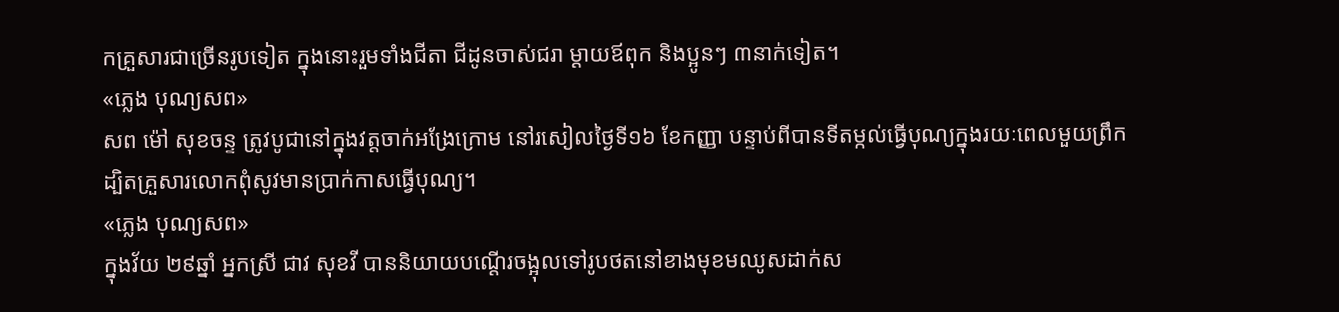កគ្រួសារជាច្រើនរូបទៀត ក្នុងនោះរួមទាំងជីតា ជីដូនចាស់ជរា ម្ដាយឪពុក និងប្អូនៗ ៣នាក់ទៀត។
«ភ្លេង បុណ្យសព»
សព ម៉ៅ សុខចន្ទ ត្រូវបូជានៅក្នុងវត្តចាក់អង្រែក្រោម នៅរសៀលថ្ងៃទី១៦ ខែកញ្ញា បន្ទាប់ពីបានទីតម្កល់ធ្វើបុណ្យក្នុងរយៈពេលមួយព្រឹក ដ្បិតគ្រួសារលោកពុំសូវមានប្រាក់កាសធ្វើបុណ្យ។
«ភ្លេង បុណ្យសព»
ក្នុងវ័យ ២៩ឆ្នាំ អ្នកស្រី ជាវ សុខវី បាននិយាយបណ្ដើរចង្អុលទៅរូបថតនៅខាងមុខមឈូសដាក់ស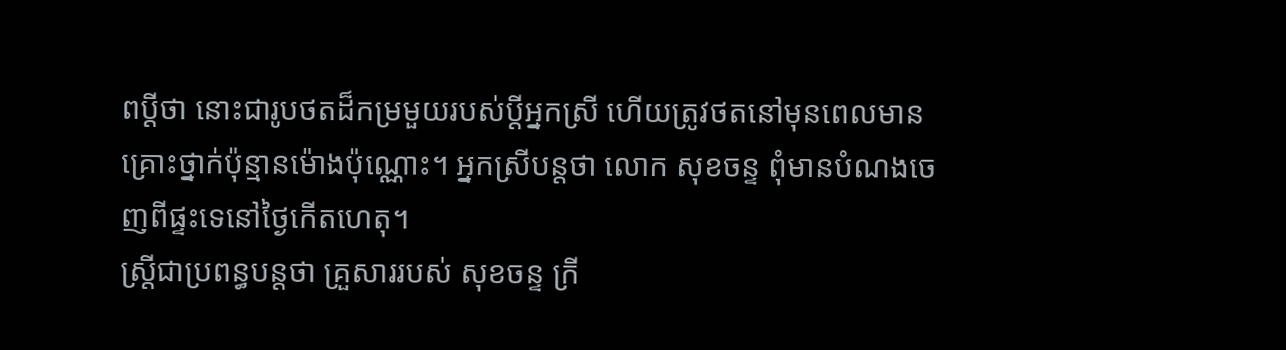ពប្ដីថា នោះជារូបថតដ៏កម្រមួយរបស់ប្ដីអ្នកស្រី ហើយត្រូវថតនៅមុនពេលមានគ្រោះថ្នាក់ប៉ុន្មានម៉ោងប៉ុណ្ណោះ។ អ្នកស្រីបន្តថា លោក សុខចន្ទ ពុំមានបំណងចេញពីផ្ទះទេនៅថ្ងៃកើតហេតុ។
ស្ត្រីជាប្រពន្ធបន្តថា គ្រួសាររបស់ សុខចន្ទ ក្រី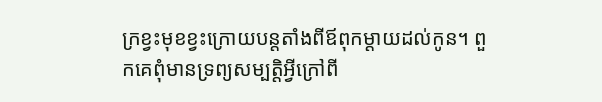ក្រខ្វះមុខខ្វះក្រោយបន្តតាំងពីឪពុកម្ដាយដល់កូន។ ពួកគេពុំមានទ្រព្យសម្បត្តិអ្វីក្រៅពី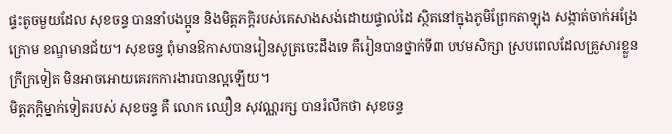ផ្ទះតូចមួយដែល សុខចន្ទ បាននាំបងប្អូន និងមិត្តភក្ដិរបស់គេសាងសង់ដោយផ្ទាល់ដៃ ស្ថិតនៅក្នុងភូមិព្រែកតាឡុង សង្កាត់ចាក់អង្រែក្រោម ខណ្ឌមានជ័យ។ សុខចន្ទ ពុំមានឱកាសបានរៀនសូត្រចេះដឹងទេ គឺរៀនបានថ្នាក់ទី៣ បឋមសិក្សា ស្របពេលដែលគ្រួសារខ្លួនក្រីក្រទៀត មិនអាចអោយគេរកការងារបានល្អឡើយ។
មិត្តភក្ដិម្នាក់ទៀតរបស់ សុខចន្ទ គឺ លោក ឈឿន សុវណ្ណរក្ស បានរំលឹកថា សុខចន្ទ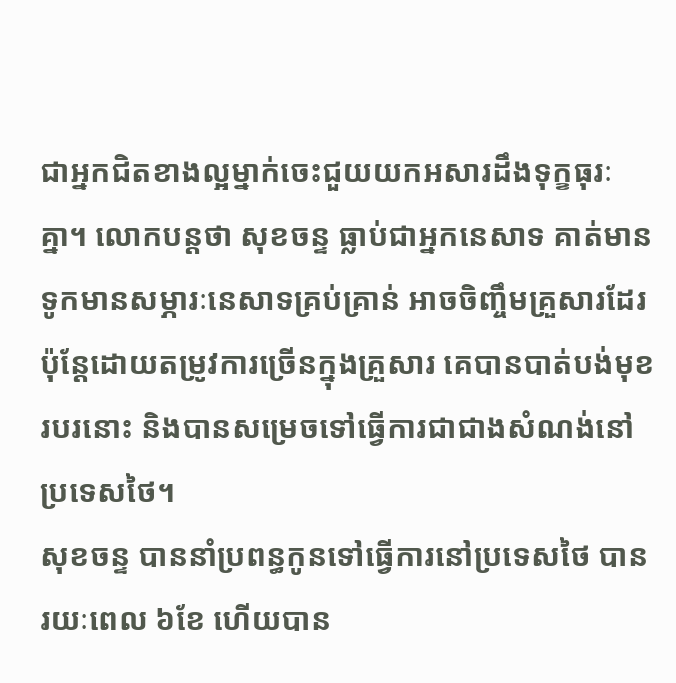ជាអ្នកជិតខាងល្អម្នាក់ចេះជួយយកអសារដឹងទុក្ខធុរៈគ្នា។ លោកបន្តថា សុខចន្ទ ធ្លាប់ជាអ្នកនេសាទ គាត់មានទូកមានសម្ភារៈនេសាទគ្រប់គ្រាន់ អាចចិញ្ចឹមគ្រួសារដែរ ប៉ុន្តែដោយតម្រូវការច្រើនក្នុងគ្រួសារ គេបានបាត់បង់មុខរបរនោះ និងបានសម្រេចទៅធ្វើការជាជាងសំណង់នៅប្រទេសថៃ។
សុខចន្ទ បាននាំប្រពន្ធកូនទៅធ្វើការនៅប្រទេសថៃ បានរយៈពេល ៦ខែ ហើយបាន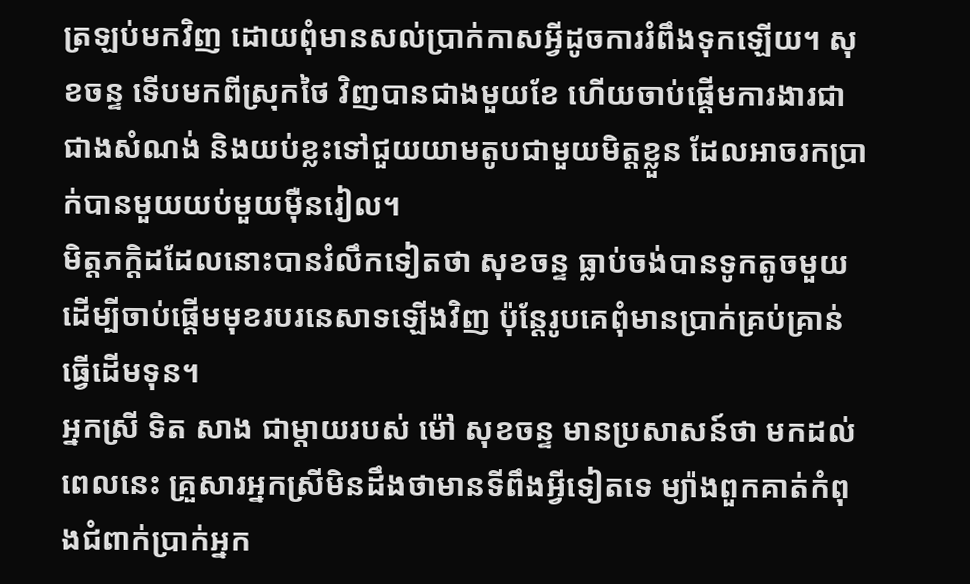ត្រឡប់មកវិញ ដោយពុំមានសល់ប្រាក់កាសអ្វីដូចការរំពឹងទុកឡើយ។ សុខចន្ទ ទើបមកពីស្រុកថៃ វិញបានជាងមួយខែ ហើយចាប់ផ្ដើមការងារជាជាងសំណង់ និងយប់ខ្លះទៅជួយយាមតូបជាមួយមិត្តខ្លួន ដែលអាចរកប្រាក់បានមួយយប់មួយម៉ឺនរៀល។
មិត្តភក្តិដដែលនោះបានរំលឹកទៀតថា សុខចន្ទ ធ្លាប់ចង់បានទូកតូចមួយ ដើម្បីចាប់ផ្ដើមមុខរបរនេសាទឡើងវិញ ប៉ុន្តែរូបគេពុំមានប្រាក់គ្រប់គ្រាន់ធ្វើដើមទុន។
អ្នកស្រី ទិត សាង ជាម្ដាយរបស់ ម៉ៅ សុខចន្ទ មានប្រសាសន៍ថា មកដល់ពេលនេះ គ្រួសារអ្នកស្រីមិនដឹងថាមានទីពឹងអ្វីទៀតទេ ម្យ៉ាងពួកគាត់កំពុងជំពាក់ប្រាក់អ្នក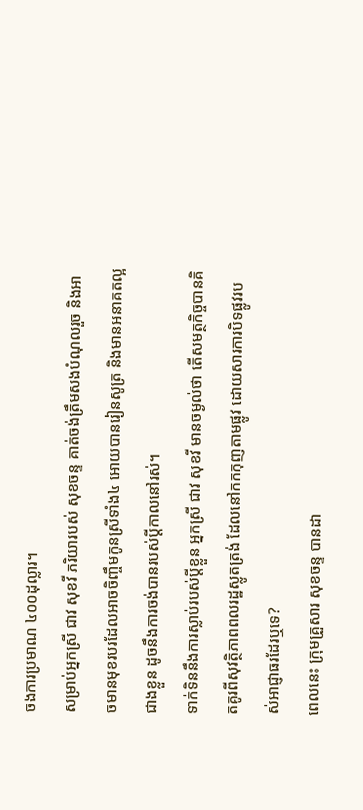ចងការប្រមាណ ៤០០ដុល្លារ។
សម្រាប់អ្នកស្រី ជាវ សុខវី ភរិយារបស់ សុខចន្ទ គាត់ចង់ត្រឹមសងបំណុលរួច និងអាចមានមុខរបរដែលអាចចិញ្ចឹមកូនស្រីទាំង៤ អោយបានរៀនសូត្រ និងមានអនាគតល្អជាងខ្លួន ដូចនឹងការចង់បានរបស់ប្ដីកាលនៅរស់។
ទាក់ទិននឹងការស្លាប់របស់ប្ដីខ្លួន អ្នកស្រី ជាវ សុខវី មានចម្ងល់ថា តើសមត្ថកិច្ចបានគិតគូរពីសុវត្ថិភាពពលរដ្ឋស្លូតត្រង់ ដែលនៅកកកុញតាមផ្លូវ ដោយសារការបិទផ្លូវរបស់អាជ្ញាធរដែរឬទេ?
ពេលនេះ ក្រុមគ្រួសារ សុខចន្ទ បានដា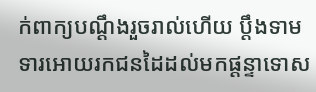ក់ពាក្យបណ្ដឹងរួចរាល់ហើយ ប្ដឹងទាមទារអោយរកជនដៃដល់មកផ្ដន្ទាទោស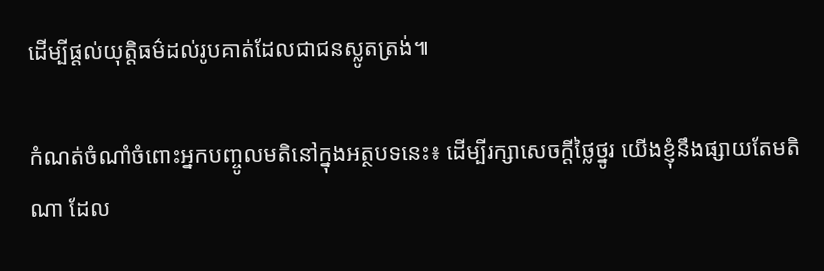ដើម្បីផ្ដល់យុត្តិធម៌ដល់រូបគាត់ដែលជាជនស្លូតត្រង់៕

កំណត់ចំណាំចំពោះអ្នកបញ្ចូលមតិនៅក្នុងអត្ថបទនេះ៖ ដើម្បីរក្សាសេចក្ដីថ្លៃថ្នូរ យើងខ្ញុំនឹងផ្សាយតែមតិណា ដែល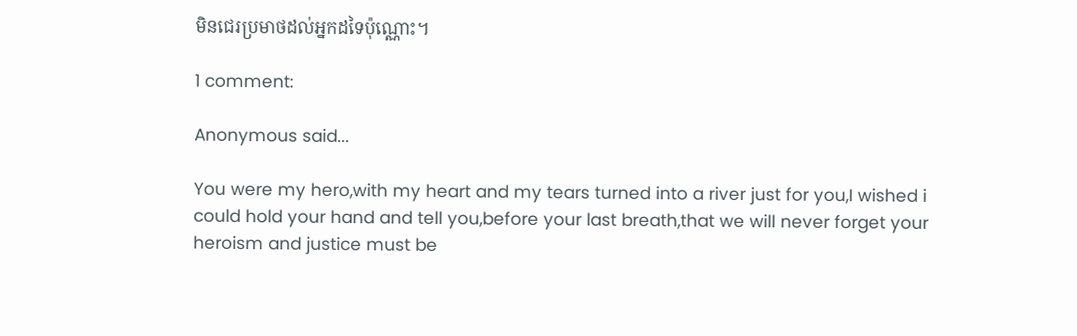មិនជេរប្រមាថដល់អ្នកដទៃប៉ុណ្ណោះ។

1 comment:

Anonymous said...

You were my hero,with my heart and my tears turned into a river just for you,I wished i could hold your hand and tell you,before your last breath,that we will never forget your heroism and justice must be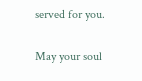served for you.

May your soul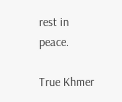rest in peace.

True Khmer